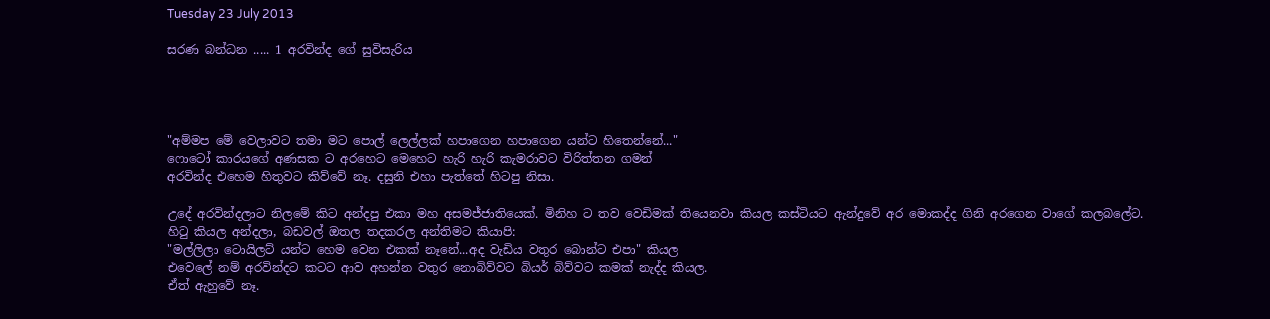Tuesday 23 July 2013

සරණ බන්ධන ..... 1 අරවින්ද ගේ සුවිසැරිය




"අම්මප මේ වෙලාවට තමා මට පොල් ලෙල්ලක් හපාගෙන හපාගෙන යන්ට හිතෙන්නේ..."
ෆොටෝ කාරයගේ අණසක ට අරහෙට මෙහෙට හැරි හැරි කැමරාවට විරිත්තන ගමන්
අරවින්ද එහෙම හිතුවට කිව්වේ නෑ. දසුනි එහා පැත්තේ හිටපු නිසා.

උදේ අරවින්දලාට නිලමේ කිට අන්දපු එකා මහ අසමජ්ජාතියෙක්. මිනිහ ට තව වෙඩිමක් තියෙනවා කියල කස්ටියට ඇන්දුවේ අර මොකද්ද ගිනි අරගෙන වාගේ කලබලේට.
හිටු කියල අන්දලා, බඩවල් ඔතල තදකරල අන්තිමට කියාපි:
"මල්ලිලා ටොයිලට් යන්ට හෙම වෙන එකක් නෑනේ...අද වැඩිය වතුර බොන්ට එපා" කියල
එවෙලේ නම් අරවින්දට කටට ආව අහන්න වතුර නොබිව්වට බියර් බිව්වට කමක් නැද්ද කියල.
ඒත් ඇහුවේ නෑ.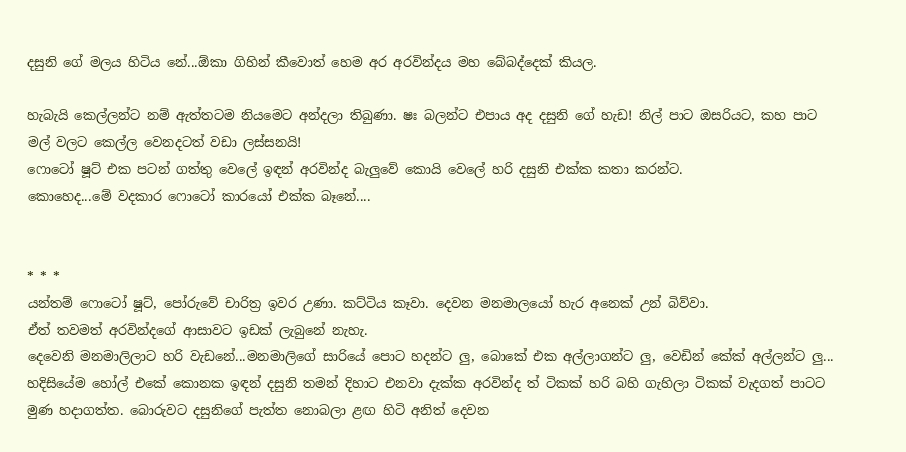දසුනි ගේ මලය හිටිය නේ...ඕකා ගිහින් කීවොත් හෙම අර අරවින්දය මහ බේබද්දෙක් කියල.

හැබැයි කෙල්ලන්ට නම් ඇත්තටම නියමෙට අන්දලා තිබුණා. ෂඃ බලන්ට එපාය අද දසුනි ගේ හැඩ! නිල් පාට ඔසරියට, කහ පාට මල් වලට කෙල්ල වෙනදටත් වඩා ලස්සනයි!
ෆොටෝ ෂූට් එක පටන් ගත්තු වෙලේ ඉඳන් අරවින්ද බැලුවේ කොයි වෙලේ හරි දසුනි එක්ක කතා කරන්ට.
කොහෙද...මේ වදකාර ෆොටෝ කාරයෝ එක්ක බෑනේ....


* * *
යන්තම් ෆොටෝ ෂූට්, පෝරුවේ චාරිත්‍ර ඉවර උණා. කට්ටිය කෑවා. දෙවන මනමාලයෝ හැර අනෙක් උන් බිව්වා.
ඒත් තවමත් අරවින්දගේ ආසාවට ඉඩක් ලැබුනේ නැහැ.
දෙවෙනි මනමාලිලාට හරි වැඩනේ...මනමාලිගේ සාරියේ පොට හදන්ට ලු, බොකේ එක අල්ලාගන්ට ලු, වෙඩින් කේක් අල්ලන්ට ලු...
හදිසියේම හෝල් එකේ කොනක ඉඳන් දසුනි තමන් දිහාට එනවා දැක්ක අරවින්ද ත් ටිකක් හරි බහි ගැහිලා ටිකක් වැදගත් පාටට මුණ හදාගත්ත. බොරුවට දසුනිගේ පැත්ත නොබලා ළඟ හිටි අනිත් දෙවන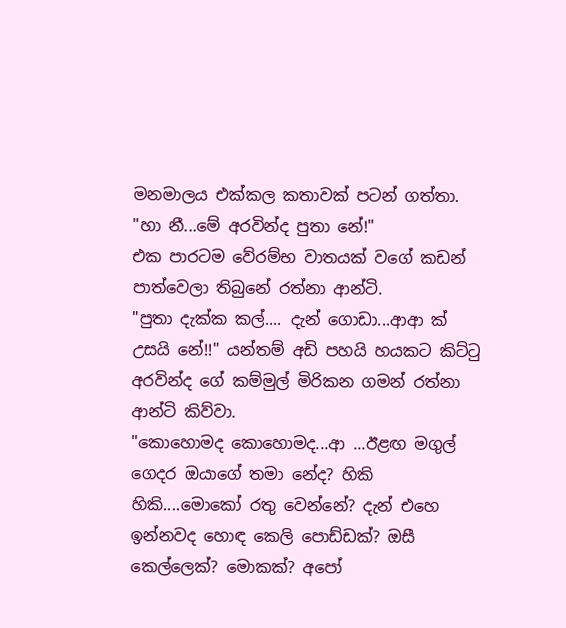මනමාලය එක්කල කතාවක් පටන් ගත්තා.
"හා නී...මේ අරවින්ද පුතා නේ!"
එක පාරටම වේරම්භ වාතයක් වගේ කඩන් පාත්වෙලා තිබුනේ රත්නා ආන්ටි.
"පුතා දැක්ක කල්.... දැන් ගොඩා...ආආ ක් උසයි නේ!!" යන්තම් අඩි පහයි හයකට කිට්ටු අරවින්ද ගේ කම්මුල් මිරිකන ගමන් රත්නා ආන්ටි කිව්වා.
"කොහොමද කොහොමද...ආ ...ඊළඟ මගුල් ගෙදර ඔයාගේ තමා නේද? හිකි හිකි....මොකෝ රතු වෙන්නේ? දැන් එහෙ ඉන්නවද හොඳ කෙලි පොඩ්ඩක්? ඔසී කෙල්ලෙක්? මොකක්? අපෝ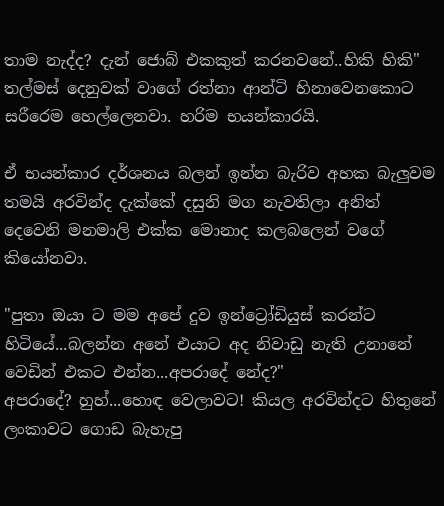තාම නැද්ද? දැන් ජොබ් එකකුත් කරනවනේ..හිකි හිකි"
තල්මස් දෙනුවක් වාගේ රත්නා ආන්ටි හිනාවෙනකොට සරීරෙම හෙල්ලෙනවා. හරිම භයන්කාරයි.

ඒ භයන්කාර දර්ශනය බලන් ඉන්න බැරිව අහක බැලුවම තමයි අරවින්ද දැක්කේ දසුනි මග නැවතිලා අනිත් දෙවෙනි මනමාලි එක්ක මොනාද කලබලෙන් වගේ කියෝනවා.

"පුතා ඔයා ට මම අපේ දුව ඉන්ට්‍රෝඩියුස් කරන්ට හිටියේ...බලන්න අනේ එයාට අද නිවාඩු නැති උනානේ වෙඩින් එකට එන්න...අපරාදේ නේද?"
අපරාදේ? හුහ්...හොඳ වෙලාවට! කියල අරවින්දට හිතුනේ ලංකාවට ගොඩ බැහැපු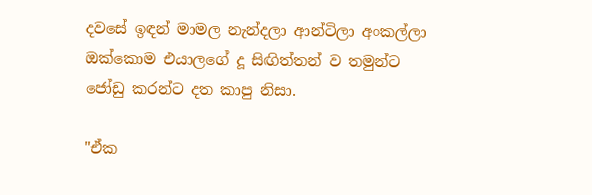දවසේ ඉඳන් මාමල නැන්දලා ආන්ටිලා අංකල්ලා ඔක්කොම එයාලගේ දූ සිඟිත්තන් ව තමුන්ට ජෝඩු කරන්ට දත කාපු නිසා.

"ඒක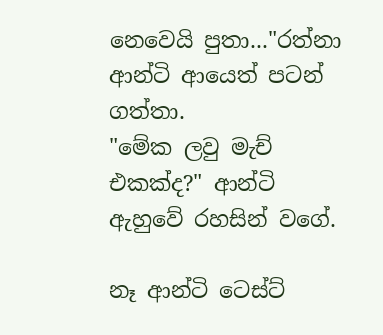නෙවෙයි පුතා..."රත්නා ආන්ටි ආයෙත් පටන් ගත්තා.
"මේක ලවු මැච් එකක්ද?" ආන්ටි ඇහුවේ රහසින් වගේ.

නෑ ආන්ටි ටෙස්ට්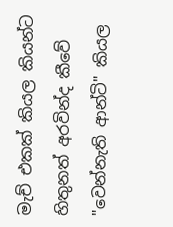මැච් එකක් කියල කියන්ට හිතුනත් අරවින්ද කීවේ "වෙන්නැති ආන්ටි" කියල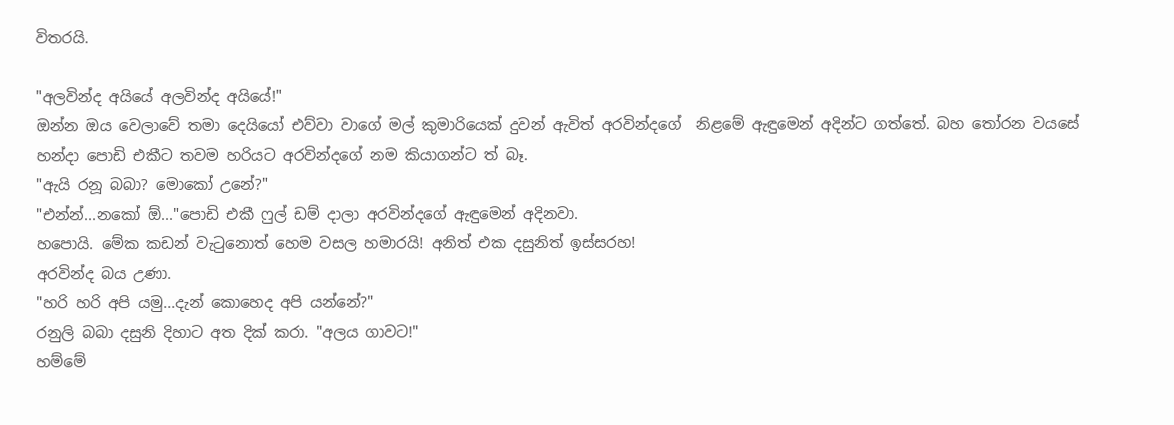විතරයි.

"අලවින්ද අයියේ අලවින්ද අයියේ!"
ඔන්න ඔය වෙලාවේ තමා දෙයියෝ එව්වා වාගේ මල් කුමාරියෙක් දුවන් ඇවිත් අරවින්දගේ  නිළමේ ඇඳුමෙන් අදින්ට ගත්තේ. බහ තෝරන වයසේ හන්දා පොඩි එකීට තවම හරියට අරවින්දගේ නම කියාගන්ට ත් බෑ.
"ඇයි රනූ බබා? මොකෝ උනේ?"
"එන්න්...නකෝ ඕ..."පොඩි එකී ෆුල් ඩම් දාලා අරවින්දගේ ඇඳුමෙන් අදිනවා.
හපොයි. මේක කඩන් වැටුනොත් හෙම වසල හමාරයි! අනිත් එක දසුනිත් ඉස්සරහ!
අරවින්ද බය උණා.
"හරි හරි අපි යමු...දැන් කොහෙද අපි යන්නේ?"
රනුලි බබා දසුනි දිහාට අත දික් කරා. "අලය ගාවට!"
හම්මේ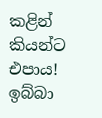කළින් කියන්ට එපාය! ඉබ්බා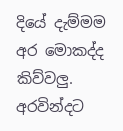දියේ දැම්මම අර මොකද්ද කිව්වලු.
අරවින්දට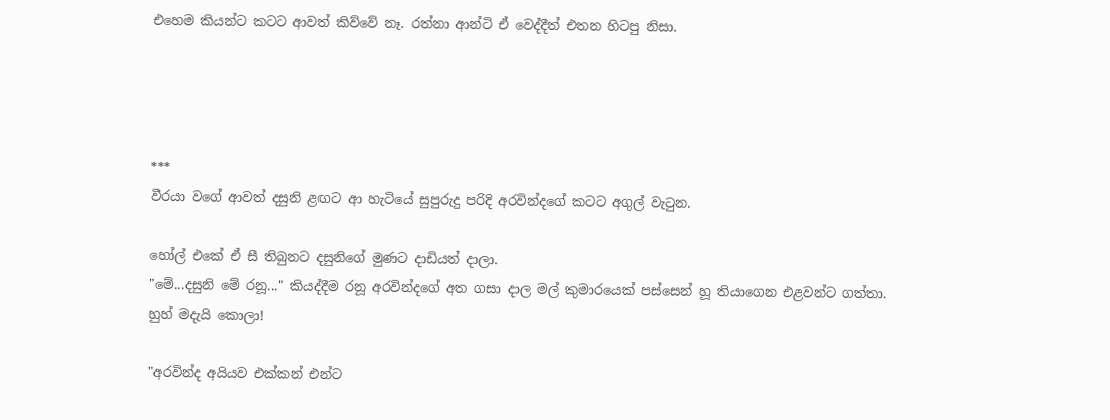එහෙම කියන්ට කටට ආවත් කිව්වේ නෑ. රත්නා ආන්ටි ඒ වෙද්දීත් එතන හිටපු නිසා.




***
වීරයා වගේ ආවත් දසුනි ළඟට ආ හැටියේ සුපුරුදු පරිදි අරවින්දගේ කටට අගුල් වැටුන.

හෝල් එකේ ඒ සී තිබුනට දසුනිගේ මුණට දාඩියත් දාලා.
"මේ...දසුනි මේ රනූ..." කියද්දීම රනූ අරවින්දගේ අත ගසා දාල මල් කුමාරයෙක් පස්සෙන් හූ තියාගෙන එළවන්ට ගත්තා.
හුහ් මදැයි කොලා!

"අරවින්ද අයියව එක්කන් එන්ට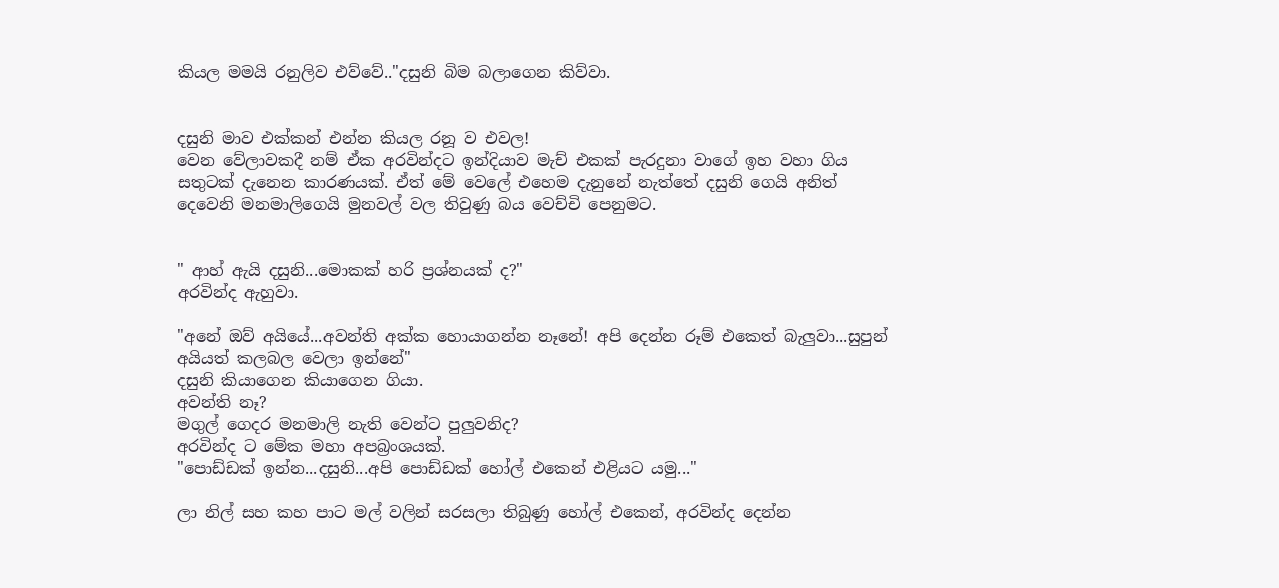කියල මමයි රනුලිව එව්වේ.."දසුනි බිම බලාගෙන කිව්වා.


දසුනි මාව එක්කන් එන්න කියල රනූ ව එවල!
වෙන වේලාවකදී නම් ඒක අරවින්දට ඉන්දියාව මැච් එකක් පැරදුනා වාගේ ඉහ වහා ගිය සතුටක් දැනෙන කාරණයක්. ඒත් මේ වෙලේ එහෙම දැනුනේ නැත්තේ දසුනි ගෙයි අනිත් දෙවෙනි මනමාලිගෙයි මුනවල් වල තිවුණු බය වෙච්චි පෙනුමට.


" ආහ් ඇයි දසුනි...මොකක් හරි ප්‍රශ්නයක් ද?"
අරවින්ද ඇහුවා.

"අනේ ඔව් අයියේ...අවන්ති අක්ක හොයාගන්න නෑනේ! අපි දෙන්න රූම් එකෙත් බැලුවා...සුපුන් අයියත් කලබල වෙලා ඉන්නේ"
දසුනි කියාගෙන කියාගෙන ගියා.
අවන්ති නෑ?
මගුල් ගෙදර මනමාලි නැති වෙන්ට පුලුවනිද?
අරවින්ද ට මේක මහා අපබ්‍රංශයක්.
"පොඩ්ඩක් ඉන්න...දසුනි...අපි පොඩ්ඩක් හෝල් එකෙන් එළියට යමු..."

ලා නිල් සහ කහ පාට මල් වලින් සරසලා තිබුණු හෝල් එකෙන්, අරවින්ද දෙන්න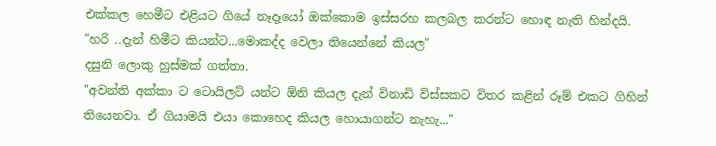එක්කල හෙමීට එළියට ගියේ නෑදෑයෝ ඔක්කොම ඉස්සරහ කලබල කරන්ට හොඳ නැති හින්දයි.
"හරි ..දැන් හිමීට කියන්ට...මොකද්ද වෙලා තියෙන්නේ කියල"
දසුනි ලොකු හුස්මක් ගත්තා.
"අවන්ති අක්කා ට ටොයිලට් යන්ට ඕනි කියල දැන් විනාඩි විස්සකට විතර කළින් රූම් එකට ගිහින් තියෙනවා. ඒ ගියාමයි එයා කොහෙද කියල හොයාගන්ට නැහැ..."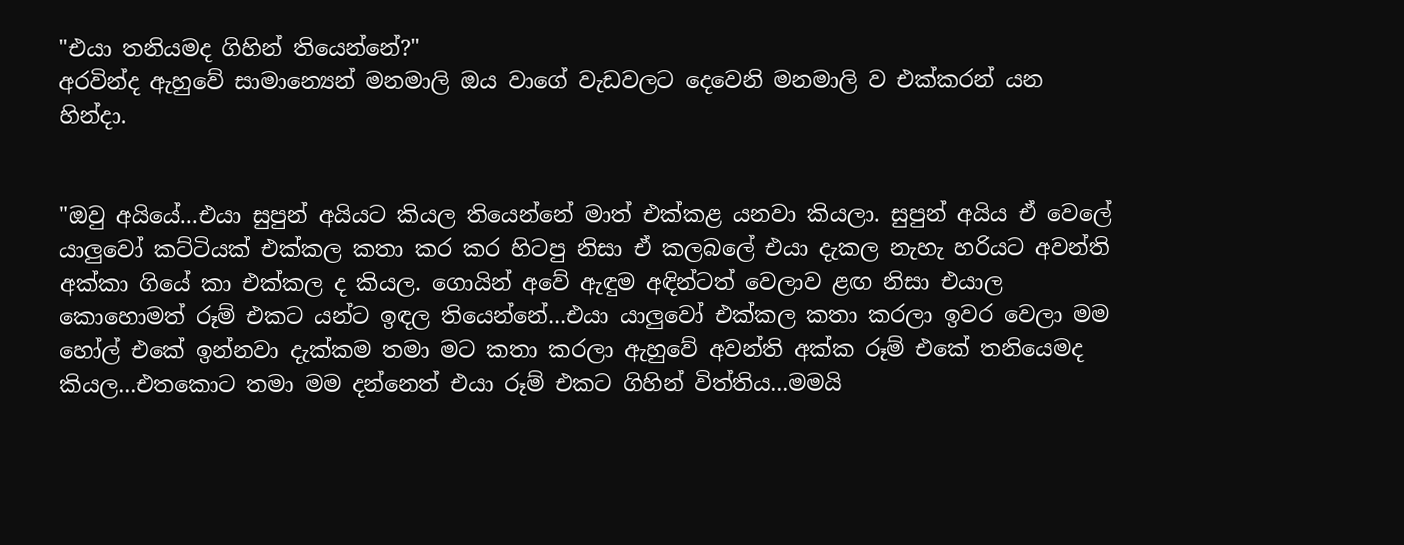"එයා තනියමද ගිහින් තියෙන්නේ?"
අරවින්ද ඇහුවේ සාමාන්‍යෙන් මනමාලි ඔය වාගේ වැඩවලට දෙවෙනි මනමාලි ව එක්කරන් යන හින්දා.


"ඔවු අයියේ...එයා සුපුන් අයියට කියල තියෙන්නේ මාත් එක්කළ යනවා කියලා. සුපුන් අයිය ඒ වෙලේ යාලුවෝ කට්ටියක් එක්කල කතා කර කර හිටපු නිසා ඒ කලබලේ එයා දැකල නැහැ හරියට අවන්ති අක්කා ගියේ කා එක්කල ද කියල. ගොයින් අවේ ඇඳුම අඳින්ටත් වෙලාව ළඟ නිසා එයාල කොහොමත් රූම් එකට යන්ට ඉඳල තියෙන්නේ...එයා යාලුවෝ එක්කල කතා කරලා ඉවර වෙලා මම හෝල් එකේ ඉන්නවා දැක්කම තමා මට කතා කරලා ඇහුවේ අවන්ති අක්ක රූම් එකේ තනියෙමද කියල...එතකොට තමා මම දන්නෙත් එයා රූම් එකට ගිහින් විත්තිය...මමයි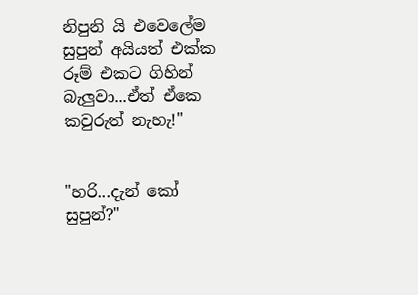නිපුනි යි එවෙලේම සුපුන් අයියත් එක්ක රූම් එකට ගිහින් බැලුවා...ඒත් ඒකෙ කවුරුත් නැහැ!"


"හරි...දැන් කෝ සුපුන්?"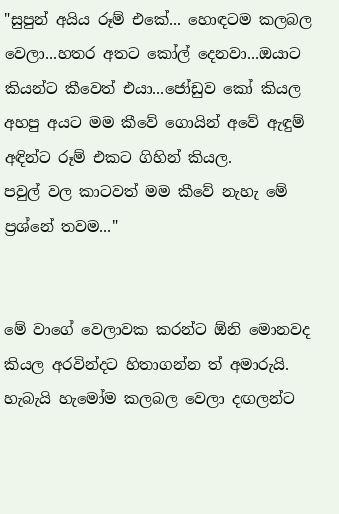"සුපුන් අයිය රූම් එකේ... හොඳටම කලබල වෙලා...හතර අතට කෝල් දෙනවා...ඔයාට කියන්ට කීවෙත් එයා...ජෝඩුව කෝ කියල අහපු අයට මම කීවේ ගොයින් අවේ ඇඳුම් අඳින්ට රූම් එකට ගිහින් කියල.
පවුල් වල කාටවත් මම කීවේ නැහැ මේ ප්‍රශ්නේ තවම..."


මේ වාගේ වෙලාවක කරන්ට ඕනි මොනවද කියල අරවින්දට හිතාගන්න ත් අමාරුයි.
හැබැයි හැමෝම කලබල වෙලා දඟලන්ට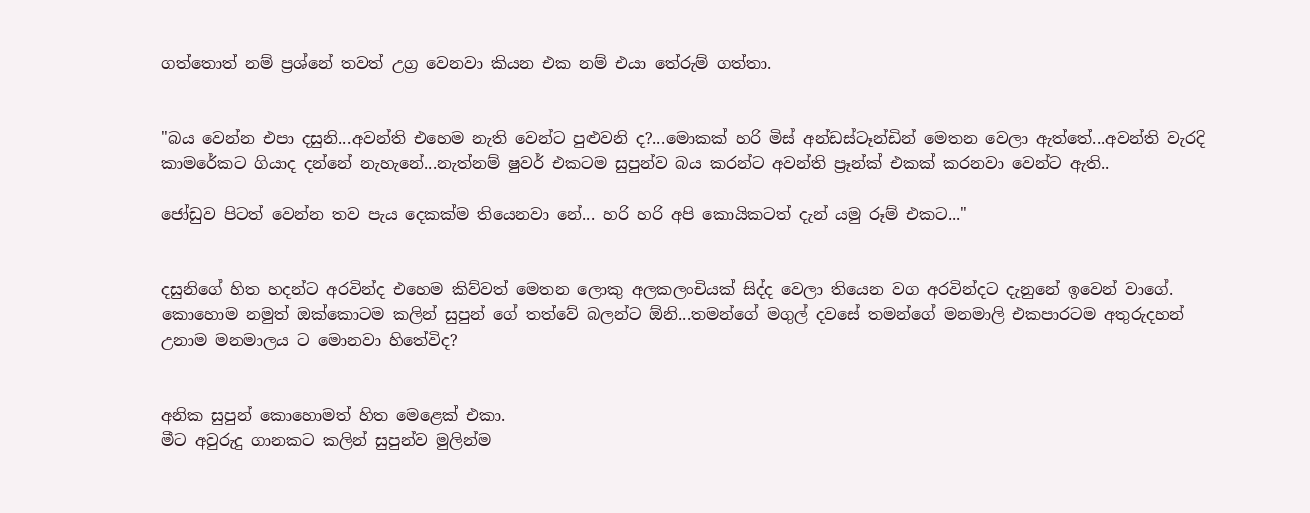ගත්තොත් නම් ප්‍රශ්නේ තවත් උග්‍ර වෙනවා කියන එක නම් එයා තේරුම් ගත්තා.


"බය වෙන්න එපා දසුනි...අවන්ති එහෙම නැති වෙන්ට පුළුවනි ද?...මොකක් හරි මිස් අන්ඩස්ටෑන්ඩින් මෙතන වෙලා ඇත්තේ...අවන්ති වැරදි කාමරේකට ගියාද දන්නේ නැහැනේ...නැත්නම් ෂුවර් එකටම සුපුන්ව බය කරන්ට අවන්ති ප්‍රෑන්ක් එකක් කරනවා වෙන්ට ඇති..

ජෝඩුව පිටත් වෙන්න තව පැය දෙකක්ම තියෙනවා නේ... හරි හරි අපි කොයිකටත් දැන් යමු රූම් එකට..."


දසුනිගේ හිත හදන්ට අරවින්ද එහෙම කිව්වත් මෙතන ලොකු අලකලංචියක් සිද්ද වෙලා තියෙන වග අරවින්දට දැනුනේ ඉවෙන් වාගේ.
කොහොම නමුත් ඔක්කොටම කලින් සුපුන් ගේ තත්වේ බලන්ට ඕනි...තමන්ගේ මගුල් දවසේ තමන්ගේ මනමාලි එකපාරටම අතුරුදහන් උනාම මනමාලය ට මොනවා හිතේවිද?


අනික සුපුන් කොහොමත් හිත මෙළෙක් එකා.
මීට අවුරුදු ගානකට කලින් සුපුන්ව මුලින්ම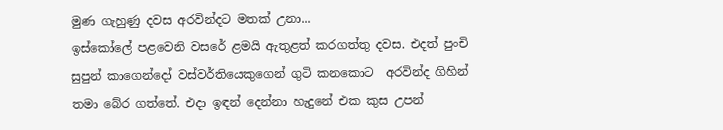මුණ ගැහුණු දවස අරවින්දට මතක් උනා...
ඉස්කෝලේ පළවෙනි වසරේ ළමයි ඇතුළත් කරගත්තු දවස. එදත් පුංචි සුපුන් කාගෙන්දෝ වස්වර්තියෙකුගෙන් ගුටි කනකොට  අරවින්ද ගිහින් තමා බේර ගත්තේ. එදා ඉඳන් දෙන්නා හැදුනේ එක කුස උපන්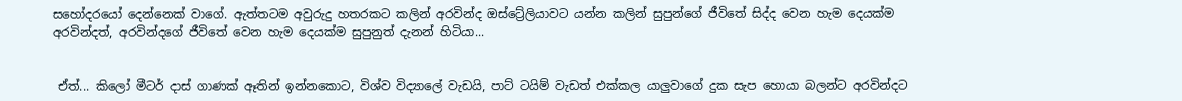සහෝදරයෝ දෙන්නෙක් වාගේ. ඇත්තටම අවුරුදු හතරකට කලින් අරවින්ද ඔස්ට්‍රේලියාවට යන්න කලින් සුපුන්ගේ ජීවිතේ සිද්ද වෙන හැම දෙයක්ම අරවින්දත්, අරවින්දගේ ජීවිතේ වෙන හැම දෙයක්ම සුපුනුත් දැනන් හිටියා...


 ඒත්... කිලෝ මීටර් දාස් ගාණක් ඈතින් ඉන්නකොට, විශ්ව විද්‍යාලේ වැඩයි, පාට් ටයිම් වැඩත් එක්කල යාලුවාගේ දුක සැප හොයා බලන්ට අරවින්දට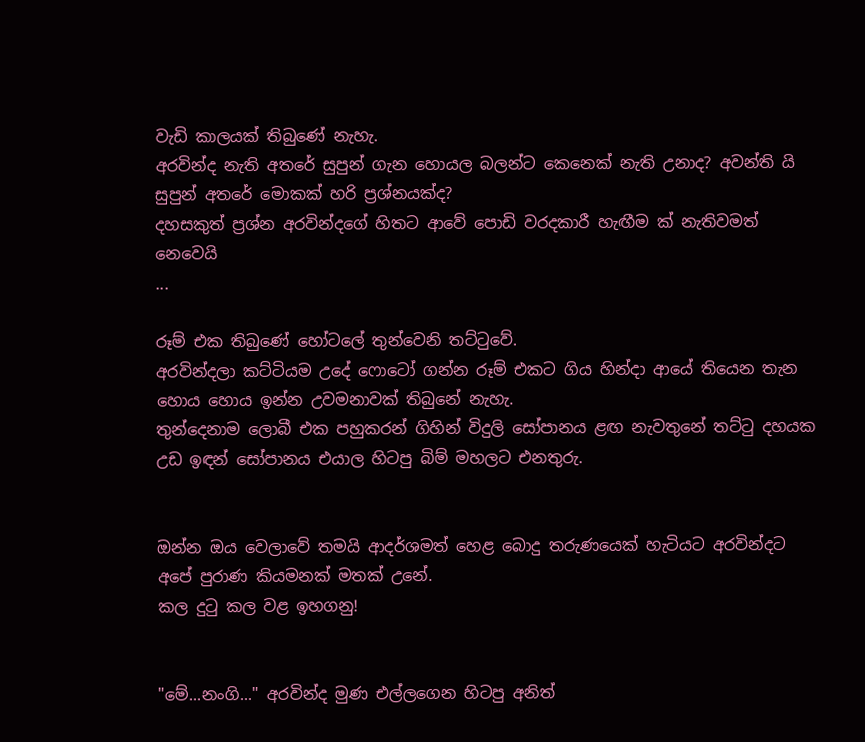වැඩි කාලයක් තිබුණේ නැහැ.
අරවින්ද නැති අතරේ සුපුන් ගැන හොයල බලන්ට කෙනෙක් නැති උනාද? අවන්ති යි සුපුන් අතරේ මොකක් හරි ප්‍රශ්නයක්ද?
දහසකුත් ප්‍රශ්න අරවින්දගේ හිතට ආවේ පොඩි වරදකාරී හැඟීම ක් නැතිවමත් නෙවෙයි
...

රූම් එක තිබුණේ හෝටලේ තුන්වෙනි තට්ටුවේ.
අරවින්දලා කට්ටියම උදේ ෆොටෝ ගන්න රූම් එකට ගිය හින්දා ආයේ තියෙන තැන හොය හොය ඉන්න උවමනාවක් තිබුනේ නැහැ.
තුන්දෙනාම ලොබී එක පහුකරන් ගිහින් විදුලි සෝපානය ළඟ නැවතුනේ තට්ටු දහයක උඩ ඉඳන් සෝපානය එයාල හිටපු බිම් මහලට එනතුරු.


ඔන්න ඔය වෙලාවේ තමයි ආදර්ශමත් හෙළ බොදු තරුණයෙක් හැටියට අරවින්දට අපේ පුරාණ කියමනක් මතක් උනේ.
කල දුටු කල වළ ඉහගනු!


"මේ...නංගි..." අරවින්ද මුණ එල්ලගෙන හිටපු අනිත්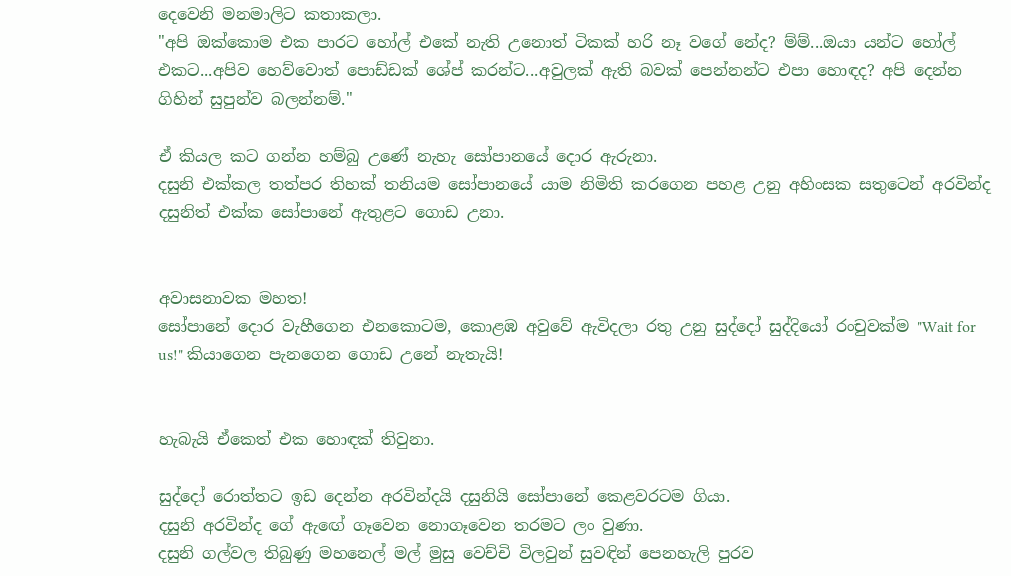දෙවෙනි මනමාලිට කතාකලා.
"අපි ඔක්කොම එක පාරට හෝල් එකේ නැති උනොත් ටිකක් හරි නෑ වගේ නේද? ම්ම්...ඔයා යන්ට හෝල් එකට...අපිව හෙව්වොත් පොඩ්ඩක් ශේප් කරන්ට...අවුලක් ඇති බවක් පෙන්නන්ට එපා හොඳද? අපි දෙන්න ගිහින් සුපුන්ව බලන්නම්."

ඒ කියල කට ගන්න හම්බු උණේ නැහැ සෝපානයේ දොර ඇරුනා.
දසුනි එක්කල තත්පර තිහක් තනියම සෝපානයේ යාම නිමිති කරගෙන පහළ උනු අහිංසක සතුටෙන් අරවින්ද දසුනිත් එක්ක සෝපානේ ඇතුළට ගොඩ උනා.


අවාසනාවක මහත!
සෝපානේ දොර වැහීගෙන එනකොටම, කොළඹ අවුවේ ඇවිදලා රතු උනු සුද්දෝ සුද්දියෝ රංචුවක්ම "Wait for us!" කියාගෙන පැනගෙන ගොඩ උනේ නැතැයි!


හැබැයි ඒකෙත් එක හොඳක් තිවුනා.

සුද්දෝ රොත්තට ඉඩ දෙන්න අරවින්දයි දසුනියි සෝපානේ කෙළවරටම ගියා.
දසුනි අරවින්ද ගේ ඇඟේ ගෑවෙන නොගෑවෙන තරමට ලං වුණා.
දසුනි ගල්වල තිබුණු මහනෙල් මල් මුසු වෙච්චි විලවුන් සුවඳින් පෙනහැලි පුරව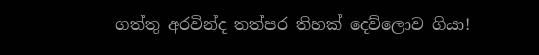ගත්තු අරවින්ද තත්පර තිහක් දෙව්ලොව ගියා!